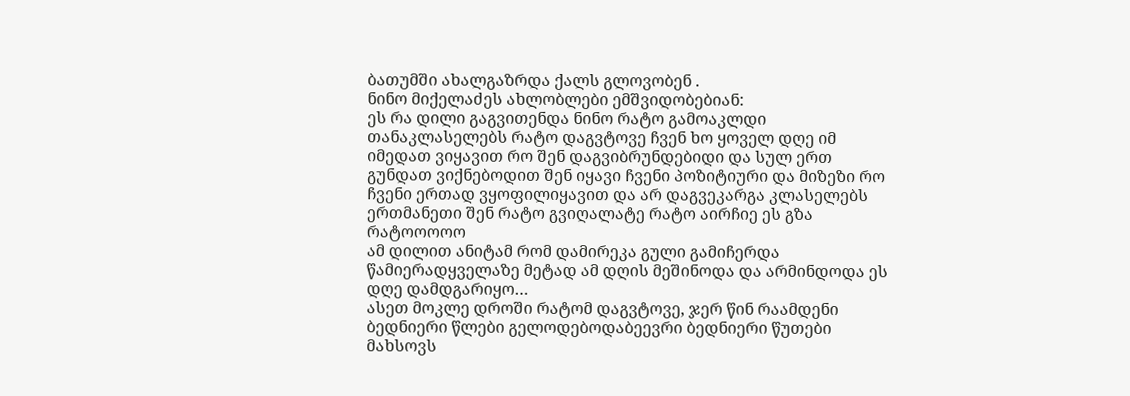ბათუმში ახალგაზრდა ქალს გლოვობენ .
ნინო მიქელაძეს ახლობლები ემშვიდობებიან:
ეს რა დილი გაგვითენდა ნინო რატო გამოაკლდი თანაკლასელებს რატო დაგვტოვე ჩვენ ხო ყოველ დღე იმ იმედათ ვიყავით რო შენ დაგვიბრუნდებიდი და სულ ერთ გუნდათ ვიქნებოდით შენ იყავი ჩვენი პოზიტიური და მიზეზი რო ჩვენი ერთად ვყოფილიყავით და არ დაგვეკარგა კლასელებს ერთმანეთი შენ რატო გვიღალატე რატო აირჩიე ეს გზა რატოოოოო
ამ დილით ანიტამ რომ დამირეკა გული გამიჩერდა წამიერადყველაზე მეტად ამ დღის მეშინოდა და არმინდოდა ეს დღე დამდგარიყო…
ასეთ მოკლე დროში რატომ დაგვტოვე, ჯერ წინ რაამდენი ბედნიერი წლები გელოდებოდაბეევრი ბედნიერი წუთები მახსოვს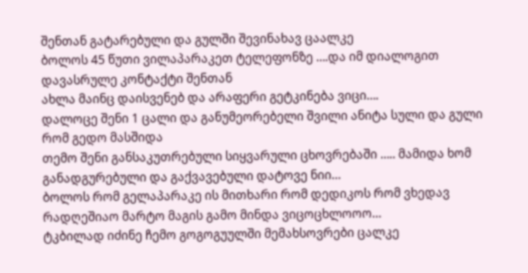შენთან გატარებული და გულში შევინახავ ცაალკე
ბოლოს 45 წუთი ვილაპარაკეთ ტელეფონზე ….და იმ დიალოგით დავასრულე კონტაქტი შენთან
ახლა მაინც დაისვენებ და არაფერი გეტკინება ვიცი….
დალოცე შენი 1 ცალი და განუმეორებელი შვილი ანიტა სული და გული რომ გედო მასშიდა
თემო შენი განსაკუთრებული სიყვარული ცხოვრებაში ….. მამიდა ხომ განადგურებული და გაქვავებული დატოვე ნიი…
ბოლოს რომ გელაპარაკე ის მითხარი რომ დედიკოს რომ ვხედავ რადღეშიაო მარტო მაგის გამო მინდა ვიცოცხლოოო…
ტკბილად იძინე ჩემო გოგოგუულში მემახსოვრები ცალკე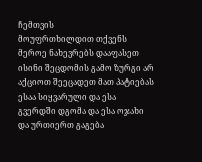ჩემთვის
მოუფრთხილდით თქვენს მეროე ნახევრებს დააფასეთ ისინი შეცდომის გამო ზურგი არ აქციოთ შეეცადეთ მათ პატიებას ესაა სიყვარული და ესა გვერდში დგომა და ესა ოჯახი და ურთიერთ გაგება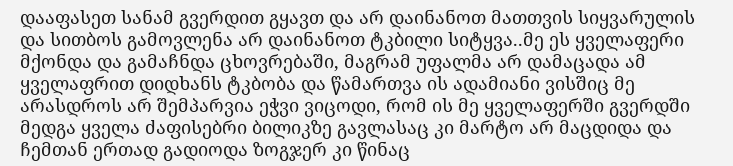დააფასეთ სანამ გვერდით გყავთ და არ დაინანოთ მათთვის სიყვარულის და სითბოს გამოვლენა არ დაინანოთ ტკბილი სიტყვა..მე ეს ყველაფერი მქონდა და გამაჩნდა ცხოვრებაში, მაგრამ უფალმა არ დამაცადა ამ ყველაფრით დიდხანს ტკბობა და წამართვა ის ადამიანი ვისშიც მე არასდროს არ შემპარვია ეჭვი ვიცოდი, რომ ის მე ყველაფერში გვერდში მედგა ყველა ძაფისებრი ბილიკზე გავლასაც კი მარტო არ მაცდიდა და ჩემთან ერთად გადიოდა ზოგჯერ კი წინაც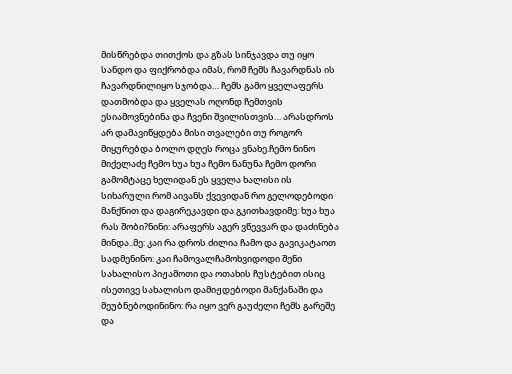მისწრებდა თითქოს და გზას სინჯავდა თუ იყო სანდო და ფიქრობდა იმას, რომ ჩემს ჩავარდნას ის ჩავარდნილიყო სჯობდა… ჩემს გამო ყველაფერს დათმობდა და ყველას ოღონდ ჩემთვის ესიამოვნებინა და ჩვენი შვილისთვის… არასდროს არ დამავიწყდება მისი თვალები თუ როგორ მიყურებდა ბოლო დღეს როცა ვნახე.ჩემო ნინო მიქელაძე ჩემო ხუა ხუა ჩემო ნანუნა ჩემო დორი გამომტაცე ხელიდან ეს ყველა ხალისი ის სიხარული რომ აივანს ქვევიდან რო გელოდებოდი მანქნით და დაგირეკავდი და გკითხავდიმე: ხუა ხუა რას შობი?ნინი: არაფერს აგერ ვწევვარ და დაძინება მინდა..მე: კაი რა დროს ძილია ჩამო და გავიკატაოთ სადმენინო: კაი ჩამოვალჩამოხვიდოდი შენი სახალისო პიჟამოთი და ოთახის ჩუსტებით ისიც ისეთივე სახალისო დამიჟდებოდი მანქანაში და მეუბნებოდინინო: რა იყო ვერ გაუძელი ჩემს გარეშე და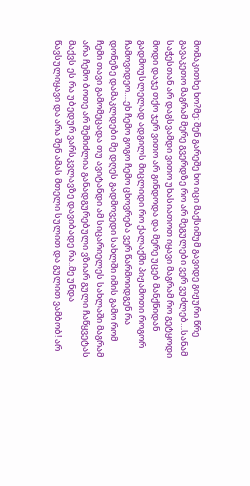მომაკითხე ხო?მე: შენ გარეშე ხო იცი მაქსიმუმ გავიდე გიჟური წრე გავაკეთო მაგრამ მერე გვერდზე რო არ მეგულები ვერ ვუძლებ…სანამ საჭესთან არ დაგსვამდი ვითო უხასიათოთ იყავი მაგრამ რო გეტყოდი მოდი დაჯე თქო ჯერ ვითო არ გინდოდა და მერე უცებ მანქნიდან გადმოუსლელად ადგილს მიცლიდი რო ქალაქში პიჟამოთი როგორ ჩამოვიდეო….ეხ ჩემო გოგო ჩემო ცხოვრება ვერ წარმოიდგენ რა დონეზე დამაკლდები მე დღეს გადმოვედი სახლში იმის გამო რომ ჩემი თავი გამომეცადა თუ ავიტანდი ამ სიცარიელეს სახლაში მაგრამ არა ჩემო ბოთე არ შემიძლია განადგურებული ვზიარ გული ჩაწყვეტას მაქვს ეს რა უბედურ ვარსკვლავზე დავიბადე რა..მე უნდა წავსულიყავი და არა შენ ამას მთელი სულით და გულით ვამბობ! არ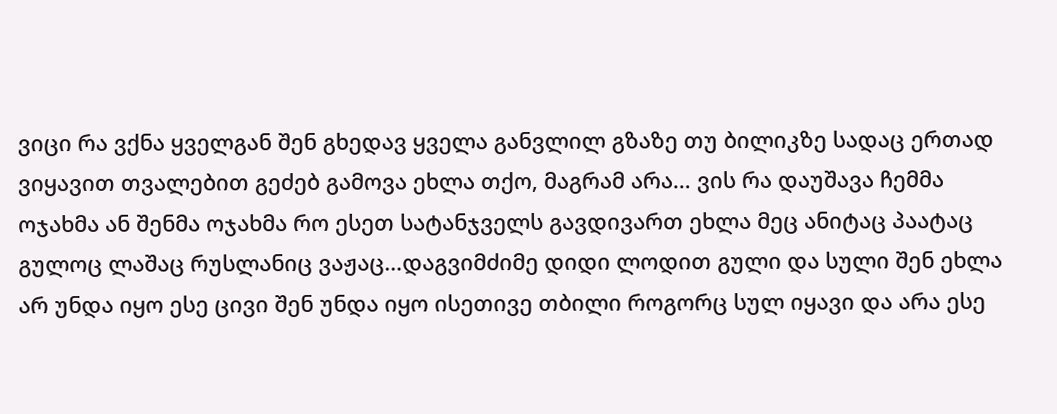ვიცი რა ვქნა ყველგან შენ გხედავ ყველა განვლილ გზაზე თუ ბილიკზე სადაც ერთად ვიყავით თვალებით გეძებ გამოვა ეხლა თქო, მაგრამ არა… ვის რა დაუშავა ჩემმა ოჯახმა ან შენმა ოჯახმა რო ესეთ სატანჯველს გავდივართ ეხლა მეც ანიტაც პაატაც გულოც ლაშაც რუსლანიც ვაჟაც…დაგვიმძიმე დიდი ლოდით გული და სული შენ ეხლა არ უნდა იყო ესე ცივი შენ უნდა იყო ისეთივე თბილი როგორც სულ იყავი და არა ესე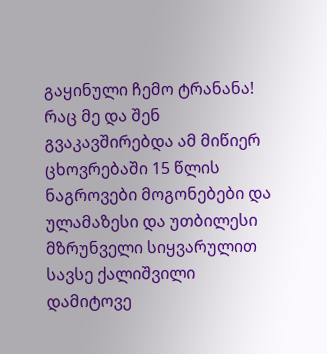გაყინული ჩემო ტრანანა!
რაც მე და შენ გვაკავშირებდა ამ მიწიერ ცხოვრებაში 15 წლის ნაგროვები მოგონებები და ულამაზესი და უთბილესი მზრუნველი სიყვარულით სავსე ქალიშვილი დამიტოვე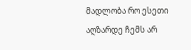მადლობა რო ესეთი აღზარდე ჩემს არ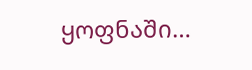ყოფნაში…